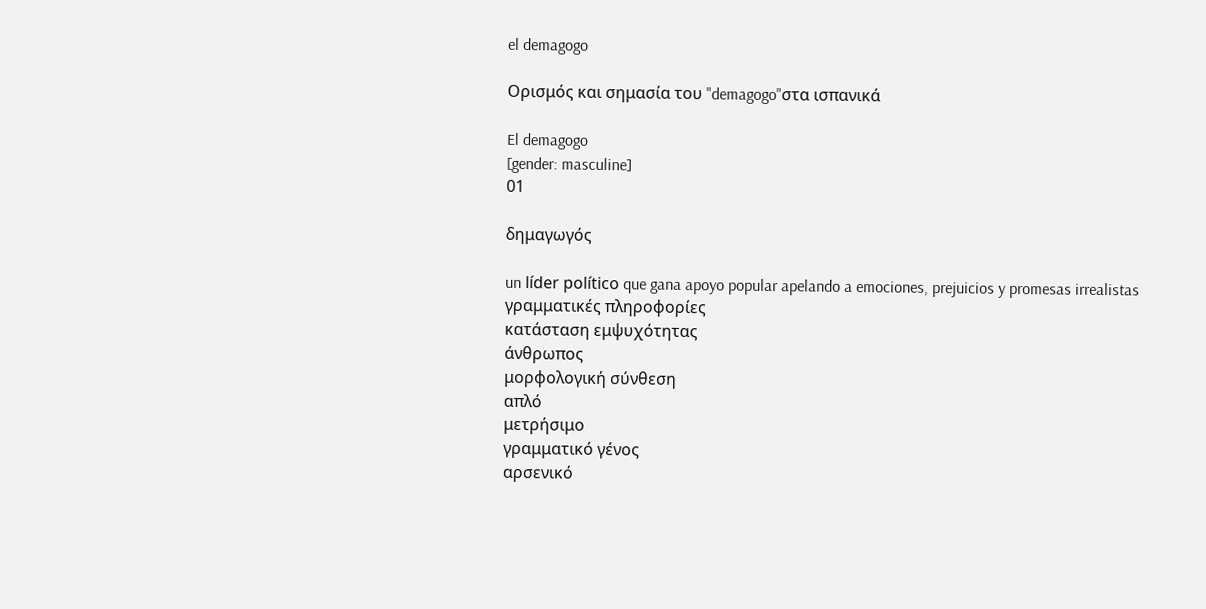el demagogo

Ορισμός και σημασία του "demagogo"στα ισπανικά

El demagogo
[gender: masculine]
01

δημαγωγός

un líder político que gana apoyo popular apelando a emociones, prejuicios y promesas irrealistas
γραμματικές πληροφορίες
κατάσταση εμψυχότητας
άνθρωπος
μορφολογική σύνθεση
απλό
μετρήσιμο
γραμματικό γένος
αρσενικό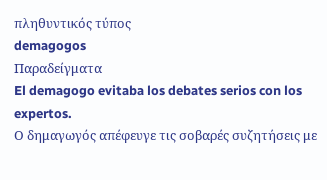πληθυντικός τύπος
demagogos
Παραδείγματα
El demagogo evitaba los debates serios con los expertos.
Ο δημαγωγός απέφευγε τις σοβαρές συζητήσεις με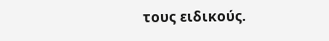τους ειδικούς.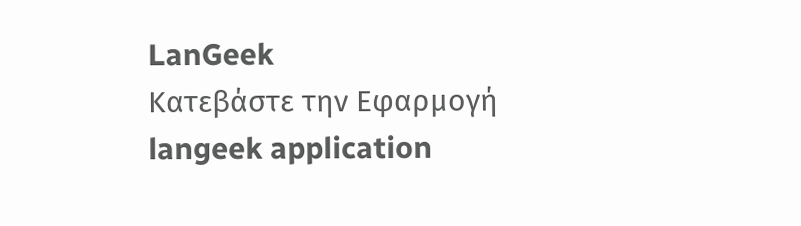LanGeek
Κατεβάστε την Εφαρμογή
langeek application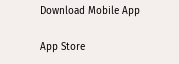Download Mobile App

App Store